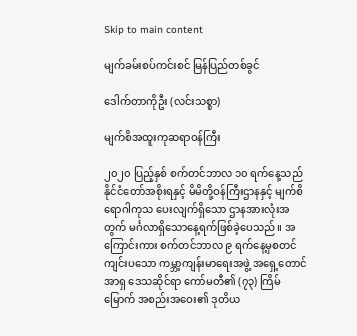Skip to main content

မျက်ခမ်းစပ်ကင်းစင် မြန်ပြည်တစ်ခွင်

ဒေါက်တာကိုဦး (လင်းသစ္စာ)

မျက်စိအထူးကုဆရာဝန်ကြီး

၂၀၂၀ ပြည့်နှစ် စက်တင်ဘာလ ၁၀ ရက်နေ့သည် နိုင်ငံတော်အစိုးရနှင့် မိမိတို့ဝန်ကြီးဌာနနှင့် မျက်စိရောဂါကုသ ပေးလျက်ရှိသော ဌာနအားလုံးအတွက် မင်္ဂလာရှိသောနေ့ရက်ဖြစ်ခဲ့ပေသည်။ အကြောင်းကား စက်တင်ဘာလ ၉ ရက်နေ့မှစတင်ကျင်းပသော ကမ္ဘာ့ကျန်းမာရေးအဖွဲ့ အရှေ့တောင်အာရှ ဒေသဆိုင်ရာ ကော်မတီ၏ (၇၃) ကြိမ်မြောက် အစည်းအဝေး၏ ဒုတိယ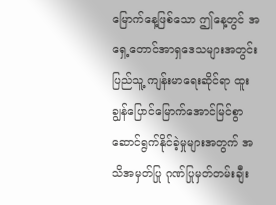မြောက်နေ့ဖြစ်သော ဤနေ့တွင် အရှေ့တောင်အာရှဒေသများအတွင်း ပြည်သူ့ ကျန်းမာရေးဆိုင်ရာ ထူးချွန်ပြောင်မြောက်အောင်မြင်စွာ ဆောင်ရွက်နိုင်ခဲ့မှုများအတွက် အသိအမှတ်ပြု ဂုဏ်ပြုမှတ်တမ်းချီး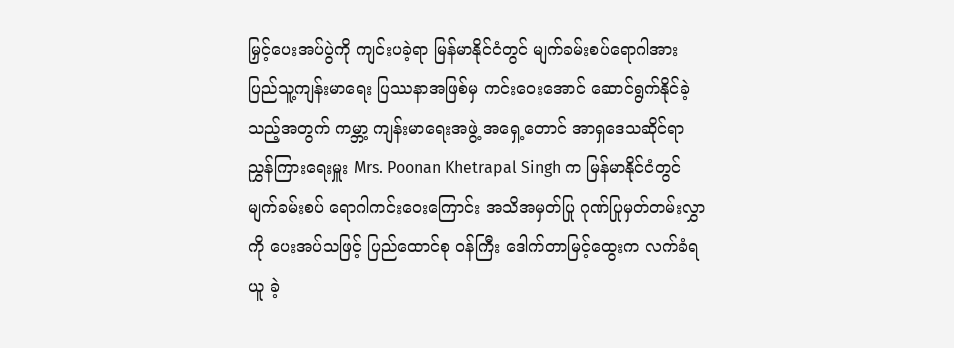မြှင့်ပေးအပ်ပွဲကို ကျင်းပခဲ့ရာ မြန်မာနိုင်ငံတွင် မျက်ခမ်းစပ်ရောဂါအား ပြည်သူ့ကျန်းမာရေး ပြဿနာအဖြစ်မှ ကင်းဝေးအောင် ဆောင်ရွက်နိုင်ခဲ့သည့်အတွက် ကမ္ဘာ့ ကျန်းမာရေးအဖွဲ့ အရှေ့တောင် အာရှဒေသဆိုင်ရာ ညွှန်ကြားရေးမှူး Mrs. Poonan Khetrapal Singh က မြန်မာနိုင်ငံတွင် မျက်ခမ်းစပ် ရောဂါကင်းဝေးကြောင်း အသိအမှတ်ပြု ဂုဏ်ပြုမှတ်တမ်းလွှာကို ပေးအပ်သဖြင့် ပြည်ထောင်စု ဝန်ကြီး ဒေါက်တာမြင့်ထွေးက လက်ခံရယူ ခဲ့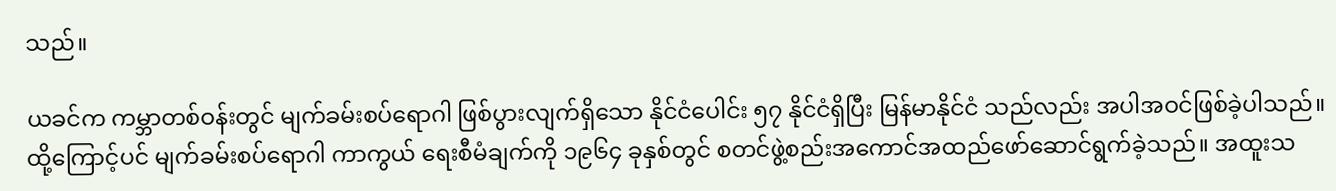သည်။

ယခင်က ကမ္ဘာတစ်ဝန်းတွင် မျက်ခမ်းစပ်ရောဂါ ဖြစ်ပွားလျက်ရှိသော နိုင်ငံပေါင်း ၅၇ နိုင်ငံရှိပြီး မြန်မာနိုင်ငံ သည်လည်း အပါအဝင်ဖြစ်ခဲ့ပါသည်။ ထို့ကြောင့်ပင် မျက်ခမ်းစပ်ရောဂါ ကာကွယ် ရေးစီမံချက်ကို ၁၉၆၄ ခုနှစ်တွင် စတင်ဖွဲ့စည်းအကောင်အထည်ဖော်ဆောင်ရွက်ခဲ့သည်။ အထူးသ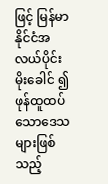ဖြင့် မြန်မာနိုင်ငံအလယ်ပိုင်း မိုးခေါင် ၍ ဖုန်ထူထပ်သောဒေသများဖြစ်သည့်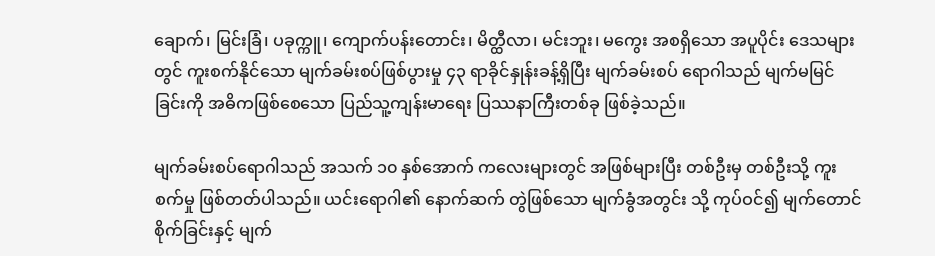ချောက်၊ မြင်းခြံ၊ ပခုက္ကူ၊ ကျောက်ပန်းတောင်း၊ မိတ္ထီလာ၊ မင်းဘူး၊ မကွေး အစရှိသော အပူပိုင်း ဒေသများတွင် ကူးစက်နိုင်သော မျက်ခမ်းစပ်ဖြစ်ပွားမှု ၄၃ ရာခိုင်နှုန်းခန့်ရှိပြီး မျက်ခမ်းစပ် ရောဂါသည် မျက်မမြင်ခြင်းကို အဓိကဖြစ်စေသော ပြည်သူ့ကျန်းမာရေး ပြဿနာကြီးတစ်ခု ဖြစ်ခဲ့သည်။

မျက်ခမ်းစပ်ရောဂါသည် အသက် ၁၀ နှစ်အောက် ကလေးများတွင် အဖြစ်များပြီး တစ်ဦးမှ တစ်ဦးသို့ ကူးစက်မှု ဖြစ်တတ်ပါသည်။ ယင်းရောဂါ၏ နောက်ဆက် တွဲဖြစ်သော မျက်ခွံအတွင်း သို့ ကုပ်ဝင်၍ မျက်တောင် စိုက်ခြင်းနှင့် မျက်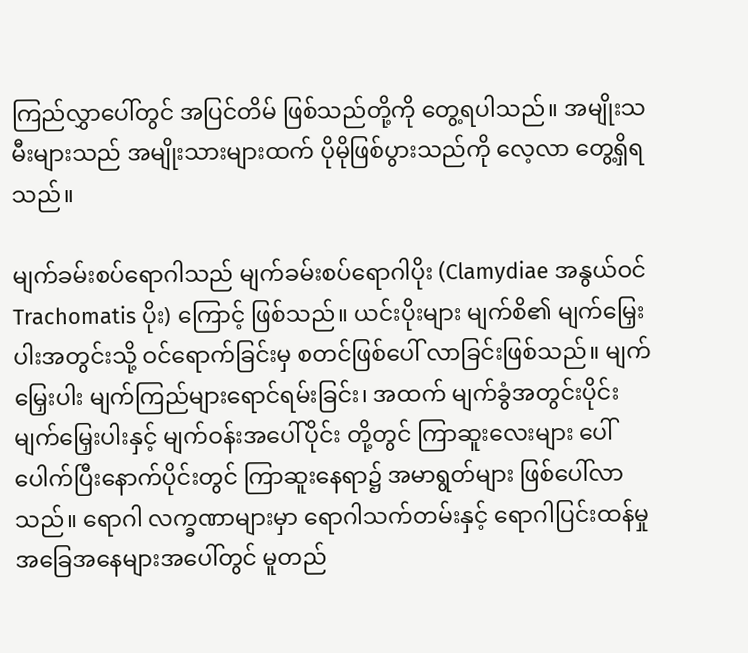ကြည်လွှာပေါ်တွင် အပြင်တိမ် ဖြစ်သည်တို့ကို တွေ့ရပါသည်။ အမျိုးသမီးများသည် အမျိုးသားများထက် ပိုမိုဖြစ်ပွားသည်ကို လေ့လာ တွေ့ရှိရ သည်။

မျက်ခမ်းစပ်ရောဂါသည် မျက်ခမ်းစပ်ရောဂါပိုး (Clamydiae အနွယ်ဝင် Trachomatis ပိုး) ကြောင့် ဖြစ်သည်။ ယင်းပိုးများ မျက်စိ၏ မျက်မြှေးပါးအတွင်းသို့ ဝင်ရောက်ခြင်းမှ စတင်ဖြစ်ပေါ် လာခြင်းဖြစ်သည်။ မျက်မြှေးပါး မျက်ကြည်များရောင်ရမ်းခြင်း၊ အထက် မျက်ခွံအတွင်းပိုင်း မျက်မြှေးပါးနှင့် မျက်ဝန်းအပေါ်ပိုင်း တို့တွင် ကြာဆူးလေးများ ပေါ်ပေါက်ပြီးနောက်ပိုင်းတွင် ကြာဆူးနေရာ၌ အမာရွတ်များ ဖြစ်ပေါ်လာသည်။ ရောဂါ လက္ခဏာများမှာ ရောဂါသက်တမ်းနှင့် ရောဂါပြင်းထန်မှု အခြေအနေများအပေါ်တွင် မူတည်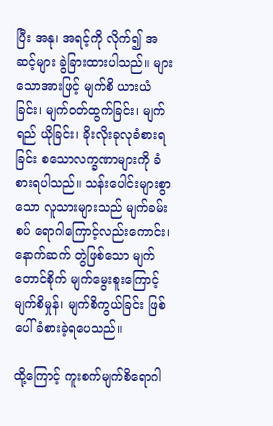ပြီး အနု၊ အရင့်ကို လိုက်၍ အဆင့်များ ခွဲခြားထားပါသည်။ များသောအားဖြင့် မျက်စိ ယားယံခြင်း၊ မျက်ဝတ်ထွက်ခြင်း၊ မျက်ရည် ယိုခြင်း၊ ခိုးလိုးခုလုခံစားရခြင်း စသောလက္ခဏာများကို ခံစားရပါသည်။ သန်းပေါင်းများစွာသော လူသားများသည် မျက်ခမ်းစပ် ရောဂါကြောင့်လည်းကောင်း၊ နောက်ဆက် တွဲဖြစ်သော မျက်တောင်စိုက် မျက်မွေးစူးကြောင့် မျက်စိမှုန်၊ မျက်စိကွယ်ခြင်း ဖြစ်ပေါ်ခံစားခဲ့ရပေသည်။

ထို့ကြောင့် ကူးစက်မျက်စိရောဂါ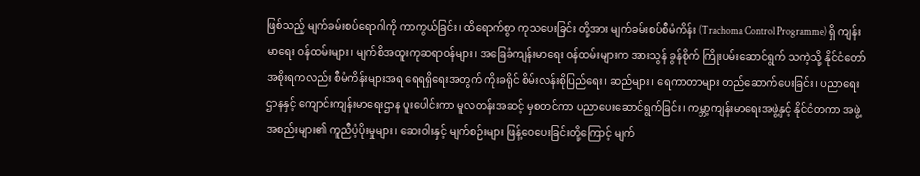ဖြစ်သည့် မျက်ခမ်းစပ်ရောဂါကို ကာကွယ်ခြင်း၊ ထိရောက်စွာ ကုသပေးခြင်း တို့အား မျက်ခမ်းစပ်စီမံကိန်း (Trachoma Control Programme) ရှိ ကျန်းမာရေး ဝန်ထမ်းများ၊ မျက်စိအထူးကုဆရာဝန်များ၊ အခြေခံကျန်းမာရေး ဝန်ထမ်းများက အားသွန် ခွန်စိုက် ကြိုးပမ်းဆောင်ရွက် သကဲ့သို့ နိုင်ငံတော်အစိုးရကလည်း စီမံကိန်းများအရ ရေရရှိရေးအတွက် ကိုးခရိုင် စိမ်းလန်းစိုပြည်ရေး၊ ဆည်များ၊ ရေကာတာများ တည်ဆောက်ပေးခြင်း၊ ပညာရေး ဌာနနှင့် ကျောင်းကျန်းမာရေးဌာန ပူးပေါင်းကာ မူလတန်းအဆင့် မှစတင်ကာ ပညာပေးဆောင်ရွက်ခြင်း၊ ကမ္ဘာ့ကျန်းမာရေးအဖွဲ့နှင့် နိုင်ငံတကာ အဖွဲ့အစည်းများ၏ ကူညီပံ့ပိုးမှုများ၊ ဆေးဝါးနှင့် မျက်စဉ်းများ ဖြန့်ဝေပေးခြင်းတို့ကြောင့် မျက်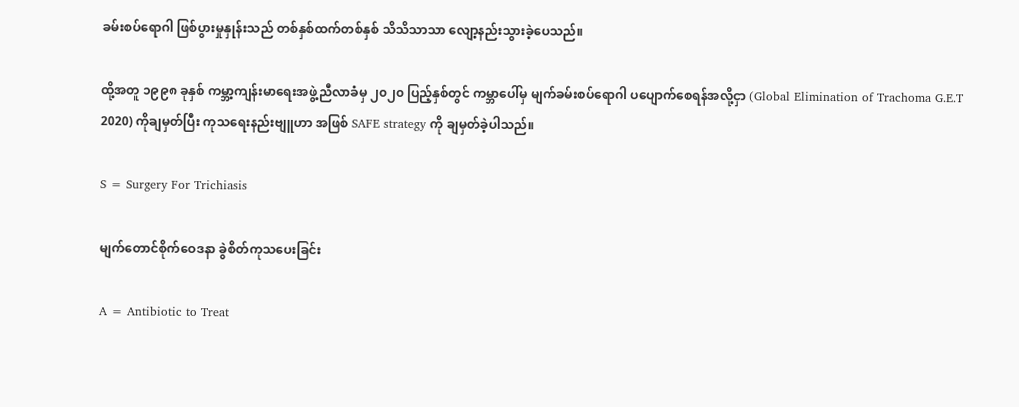ခမ်းစပ်ရောဂါ ဖြစ်ပွားမှုနှုန်းသည် တစ်နှစ်ထက်တစ်နှစ် သိသိသာသာ လျော့နည်းသွားခဲ့ပေသည်။

ထို့အတူ ၁၉၉၈ ခုနှစ် ကမ္ဘာ့ကျန်းမာရေးအဖွဲ့ညီလာခံမှ ၂၀၂၀ ပြည့်နှစ်တွင် ကမ္ဘာပေါ်မှ မျက်ခမ်းစပ်ရောဂါ ပပျောက်စေရန်အလို့ငှာ (Global Elimination of Trachoma G.E.T 2020) ကိုချမှတ်ပြီး ကုသရေးနည်းဗျူဟာ အဖြစ် SAFE strategy ကို ချမှတ်ခဲ့ပါသည်။

S = Surgery For Trichiasis

မျက်တောင်စိုက်ဝေဒနာ ခွဲစိတ်ကုသပေးခြင်း

A = Antibiotic to Treat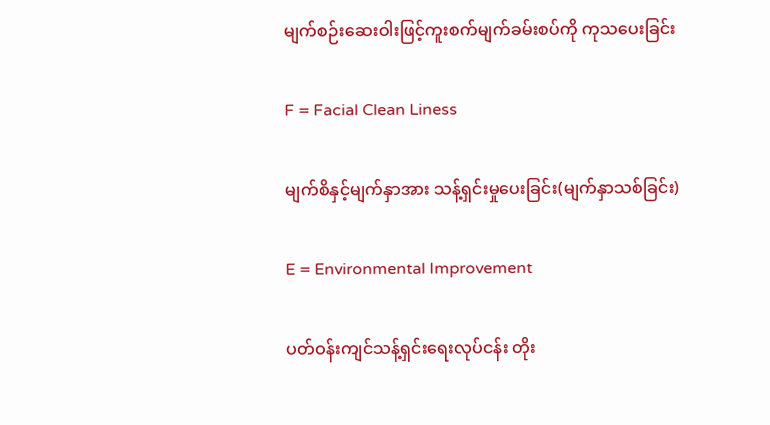မျက်စဉ်းဆေးဝါးဖြင့်ကူးစက်မျက်ခမ်းစပ်ကို ကုသပေးခြင်း

F = Facial Clean Liness

မျက်စိနှင့်မျက်နှာအား သန့်ရှင်းမှုပေးခြင်း(မျက်နှာသစ်ခြင်း)

E = Environmental Improvement

ပတ်ဝန်းကျင်သန့်ရှင်းရေးလုပ်ငန်း တိုး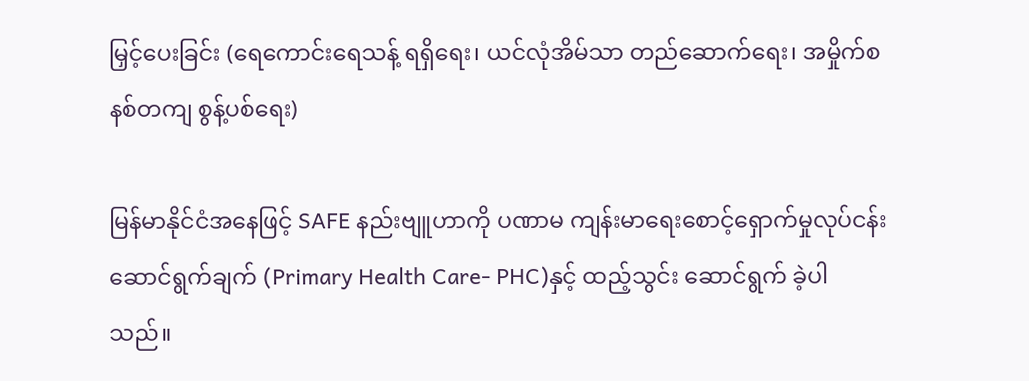မြှင့်ပေးခြင်း (ရေကောင်းရေသန့် ရရှိရေး၊ ယင်လုံအိမ်သာ တည်ဆောက်ရေး၊ အမှိုက်စနစ်တကျ စွန့်ပစ်ရေး)

မြန်မာနိုင်ငံအနေဖြင့် SAFE နည်းဗျူဟာကို ပဏာမ ကျန်းမာရေးစောင့်ရှောက်မှုလုပ်ငန်း ဆောင်ရွက်ချက် (Primary Health Care- PHC)နှင့် ထည့်သွင်း ဆောင်ရွက် ခဲ့ပါသည်။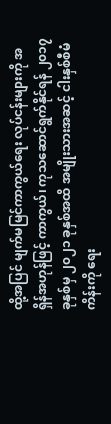ထို့အပြင် မျက်မမြင်ကာကွယ်ရေး လုပ်ငန်းများကို အရှိန်အဟုန်ဖြင့် ကာကွယ်၊ ကုသဆောင်ရွက်နိုင်ရန် ၂၀၁၇ ခုနှစ်မှ ၂၀၂၁ ခုနှစ်အထိ အမျိုးသားအဆင့် ငါးနှစ်စီမံကိန်းကို ရေး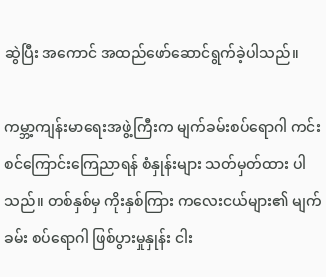ဆွဲပြီး အကောင် အထည်ဖော်ဆောင်ရွက်ခဲ့ပါသည်။

ကမ္ဘာ့ကျန်းမာရေးအဖွဲ့ကြီးက မျက်ခမ်းစပ်ရောဂါ ကင်းစင်ကြောင်းကြေညာရန် စံနှုန်းများ သတ်မှတ်ထား ပါသည်။ တစ်နှစ်မှ ကိုးနှစ်ကြား ကလေးငယ်များ၏ မျက်ခမ်း စပ်ရောဂါ ဖြစ်ပွားမှုနှုန်း ငါး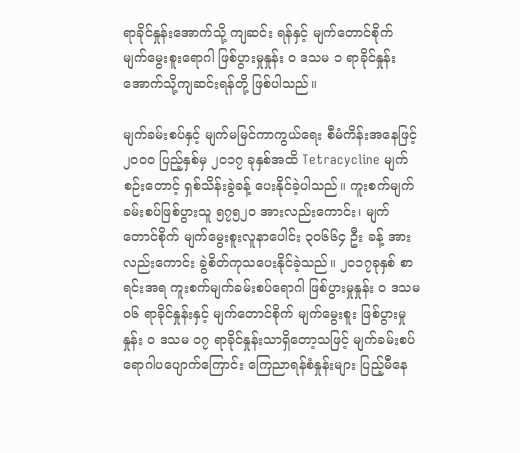ရာခိုင်နှုန်းအောက်သို့ ကျဆင်း ရန်နှင့် မျက်တောင်စိုက် မျက်မွေးစူးရောဂါ ဖြစ်ပွားမှုနှုန်း ၀ ဒသမ ၁ ရာခိုင်နှုန်း အောက်သို့ကျဆင်းရန်တို့ ဖြစ်ပါသည်။

မျက်ခမ်းစပ်နှင့် မျက်မမြင်ကာကွယ်ရေး စီမံကိန်းအနေဖြင့် ၂၀၀၀ ပြည့်နှစ်မှ ၂၀၁၇ ခုနှစ်အထိ Tetracycline မျက်စဉ်းတောင့် ရှစ်သိန်းခွဲခန့် ပေးနိုင်ခဲ့ပါသည်။ ကူးစက်မျက်ခမ်းစပ်ဖြစ်ပွားသူ ၅၇၅၂၀ အားလည်းကောင်း၊ မျက်တောင်စိုက် မျက်မွေးစူးလူနာပေါင်း ၃၀၆၆၄ ဦး ခန့် အား လည်းကောင်း ခွဲစိတ်ကုသပေးနိုင်ခဲ့သည်။ ၂၀၁၇ခုနှစ် စာရင်းအရ ကူးစက်မျက်ခမ်းစပ်ရောဂါ ဖြစ်ပွားမှုနှုန်း ၀ ဒသမ ၀၆ ရာခိုင်နှုန်းနှင့် မျက်တောင်စိုက် မျက်မွေးစူး ဖြစ်ပွားမှုနှုန်း ၀ ဒသမ ၀၇ ရာခိုင်နှုန်းသာရှိတော့သဖြင့် မျက်ခမ်းစပ်ရောဂါပပျောက်ကြောင်း ကြေညာရန်စံနှုန်းများ ပြည့်မီနေ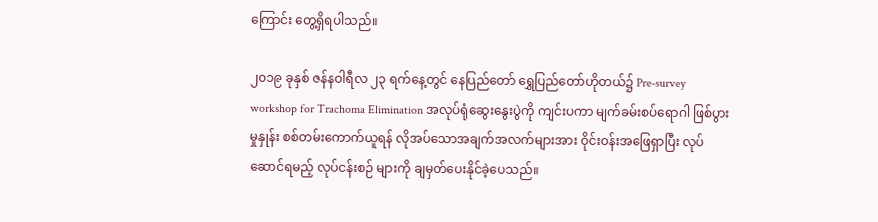ကြောင်း တွေ့ရှိရပါသည်။

၂၀၁၉ ခုနှစ် ဇန်နဝါရီလ ၂၃ ရက်နေ့တွင် နေပြည်တော် ရွှေပြည်တော်ဟိုတယ်၌ Pre-survey workshop for Trachoma Elimination အလုပ်ရုံဆွေးနွေးပွဲကို ကျင်းပကာ မျက်ခမ်းစပ်ရောဂါ ဖြစ်ပွားမှုနှုန်း စစ်တမ်းကောက်ယူရန် လိုအပ်သောအချက်အလက်များအား ဝိုင်းဝန်းအဖြေရှာပြီး လုပ်ဆောင်ရမည့် လုပ်ငန်းစဉ် များကို ချမှတ်ပေးနိုင်ခဲ့ပေသည်။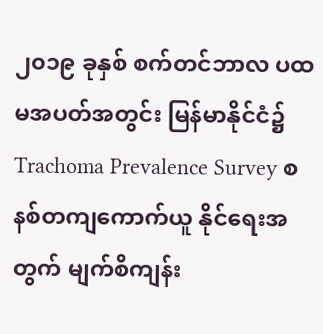၂၀၁၉ ခုနှစ် စက်တင်ဘာလ ပထမအပတ်အတွင်း မြန်မာနိုင်ငံ၌ Trachoma Prevalence Survey စနစ်တကျကောက်ယူ နိုင်ရေးအတွက် မျက်စိကျန်း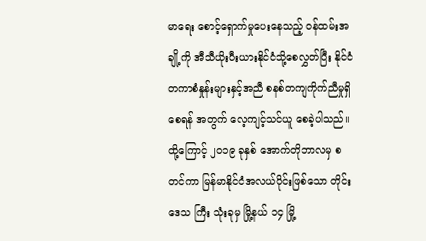မာရေး စောင့်ရှောက်မှုပေးနေသည့် ဝန်ထမ်းအချို့ကို အီသီယိုးပီးယားနိုင်ငံသို့စေလွှတ်ပြီး နိုင်ငံတကာစံနှုန်းများနှင့်အညီ စနစ်တကျကိုက်ညီမှုရှိစေရန် အတွက် လေ့ကျင့်သင်ယူ စေခဲ့ပါသည်။ ထို့ကြောင့် ၂၀၁၉ ခုနှစ် အောက်တိုဘာလမှ စတင်ကာ မြန်မာနိုင်ငံအလယ်ပိုင်းဖြစ်သော တိုင်းဒေသ ကြီး သုံးခုမှ မြို့နယ် ၁၄ မြို့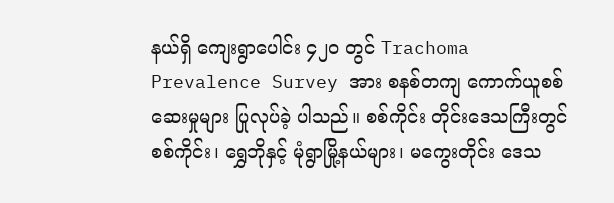နယ်ရှိ ကျေးရွာပေါင်း ၄၂၀ တွင် Trachoma Prevalence Survey အား စနစ်တကျ ကောက်ယူစစ်ဆေးမှုများ ပြုလုပ်ခဲ့ ပါသည်။ စစ်ကိုင်း တိုင်းဒေသကြီးတွင် စစ်ကိုင်း၊ ရွှေဘိုနှင့် မုံရွာမြို့နယ်များ၊ မကွေးတိုင်း ဒေသ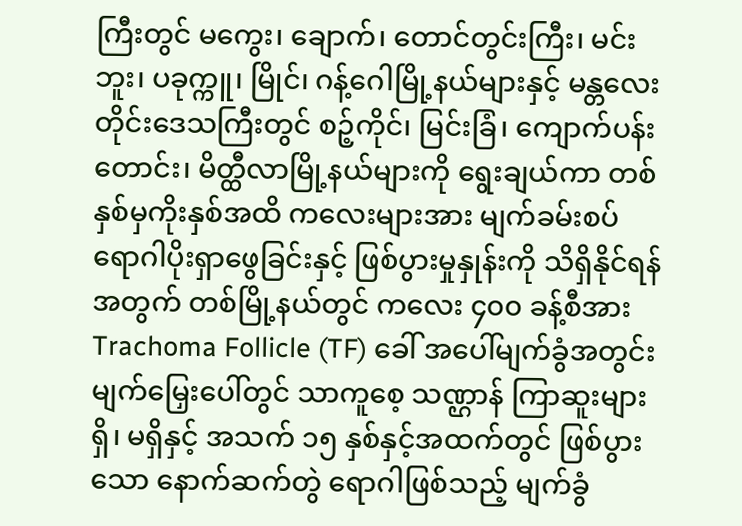ကြီးတွင် မကွေး၊ ချောက်၊ တောင်တွင်းကြီး၊ မင်းဘူး၊ ပခုက္ကူ၊ မြိုင်၊ ဂန့်ဂေါမြို့နယ်များနှင့် မန္တလေးတိုင်းဒေသကြီးတွင် စဉ့်ကိုင်၊ မြင်းခြံ၊ ကျောက်ပန်းတောင်း၊ မိတ္ထီလာမြို့နယ်များကို ရွေးချယ်ကာ တစ်နှစ်မှကိုးနှစ်အထိ ကလေးများအား မျက်ခမ်းစပ် ရောဂါပိုးရှာဖွေခြင်းနှင့် ဖြစ်ပွားမှုနှုန်းကို သိရှိနိုင်ရန်အတွက် တစ်မြို့နယ်တွင် ကလေး ၄၀၀ ခန့်စီအား Trachoma Follicle (TF) ခေါ် အပေါ်မျက်ခွံအတွင်း မျက်မြှေးပေါ်တွင် သာကူစေ့ သဏ္ဌာန် ကြာဆူးများ ရှိ၊ မရှိနှင့် အသက် ၁၅ နှစ်နှင့်အထက်တွင် ဖြစ်ပွားသော နောက်ဆက်တွဲ ရောဂါဖြစ်သည့် မျက်ခွံ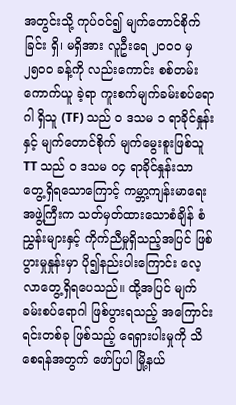အတွင်းသို့ ကုပ်ဝင်၍ မျက်တောင်စိုက်ခြင်း ရှိ၊ မရှိအား လူဦးရေ ၂၀၀၀ မှ ၂၅၀၀ ခန့်ကို လည်းကောင်း စစ်တမ်းကောက်ယူ ခဲ့ရာ ကူးစက်မျက်ခမ်းစပ်ရောဂါ ရှိသူ (TF) သည် ၀ ဒသမ ၁ ရာခိုင်နှုန်းနှင့် မျက်တောင်စိုက် မျက်မွေးစူးဖြစ်သူ TT သည် ၀ ဒသမ ၀၄ ရာခိုင်နှုန်းသာ တွေ့ရှိရသောကြောင့် ကမ္ဘာ့ကျန်းမာရေးအဖွဲ့ကြီးက သတ်မှတ်ထားသောစံချိန် စံညွှန်းများနှင့် ကိုက်ညီမှုရှိသည့်အပြင် ဖြစ်ပွားမှုနှုန်းမှာ ပို၍နည်းပါးကြောင်း လေ့လာတွေ့ရှိရပေသည်။ ထို့အပြင် မျက်ခမ်းစပ်ရောဂါ ဖြစ်ပွားရသည့် အကြောင်းရင်းတစ်ခု ဖြစ်သည့် ရေရှားပါးမှုကို သိစေရန်အတွက် ဖော်ပြပါ မြို့နယ်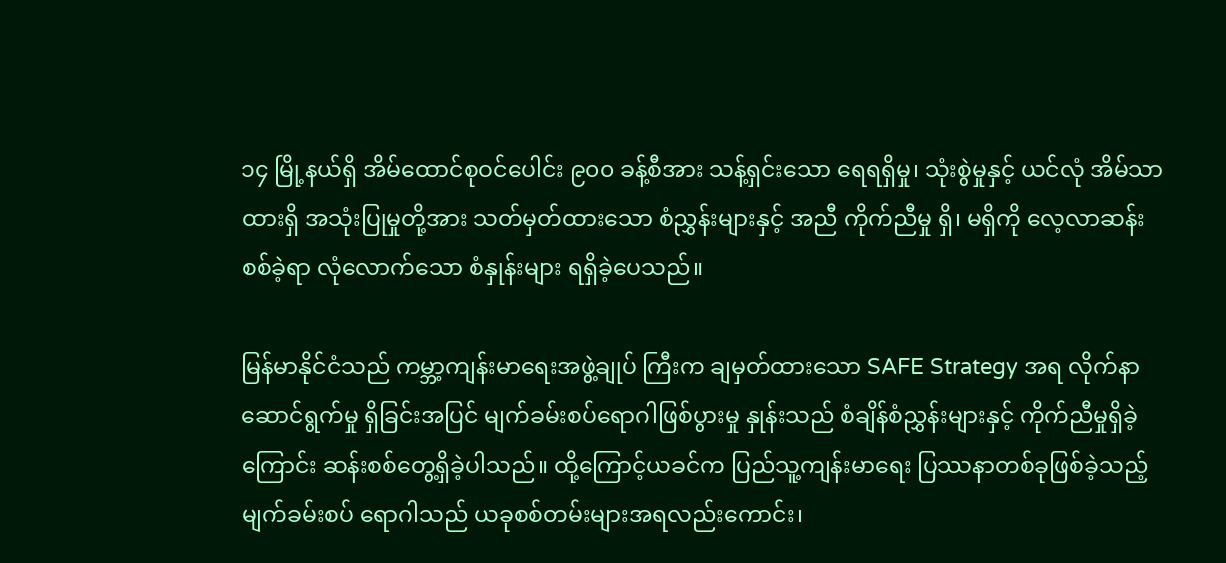၁၄ မြို့နယ်ရှိ အိမ်ထောင်စုဝင်ပေါင်း ၉၀၀ ခန့်စီအား သန့်ရှင်းသော ရေရရှိမှု၊ သုံးစွဲမှုနှင့် ယင်လုံ အိမ်သာထားရှိ အသုံးပြုမှုတို့အား သတ်မှတ်ထားသော စံညွှန်းများနှင့် အညီ ကိုက်ညီမှု ရှိ၊ မရှိကို လေ့လာဆန်းစစ်ခဲ့ရာ လုံလောက်သော စံနှုန်းများ ရရှိခဲ့ပေသည်။

မြန်မာနိုင်ငံသည် ကမ္ဘာ့ကျန်းမာရေးအဖွဲ့ချုပ် ကြီးက ချမှတ်ထားသော SAFE Strategy အရ လိုက်နာ ဆောင်ရွက်မှု ရှိခြင်းအပြင် မျက်ခမ်းစပ်ရောဂါဖြစ်ပွားမှု နှုန်းသည် စံချိန်စံညွှန်းများနှင့် ကိုက်ညီမှုရှိခဲ့ကြောင်း ဆန်းစစ်တွေ့ရှိခဲ့ပါသည်။ ထို့ကြောင့်ယခင်က ပြည်သူ့ကျန်းမာရေး ပြဿနာတစ်ခုဖြစ်ခဲ့သည့် မျက်ခမ်းစပ် ရောဂါသည် ယခုစစ်တမ်းများအရလည်းကောင်း၊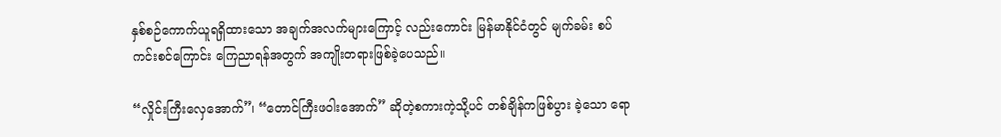နှစ်စဉ်ကောက်ယူရရှိထားသော အချက်အလက်များကြောင့် လည်းကောင်း မြန်မာနိုင်ငံတွင် မျက်ခမ်း စပ်ကင်းစင်ကြောင်း ကြေညာရန်အတွက် အကျိုးတရားဖြစ်ခဲ့ပေသည်။

“လှိုင်းကြီးလှေအောက်”၊ “တောင်ကြီးဖဝါးအောက်” ဆိုတဲ့စကားကဲ့သို့ပင် တစ်ချိန်ကဖြစ်ပွား ခဲ့သော ရော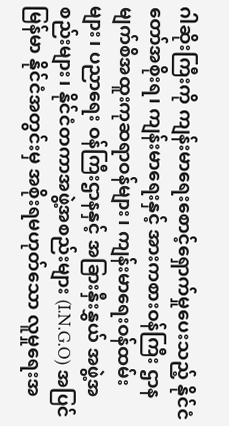ဂါဆိုးကြီးကို ကျန်းမာရေးစောင့်ရှောက်မှုပေးသည့် နိုင်ငံတော်အစိုးရ၊ ကျန်းမာရေးနှင့် အားကစားဝန်ကြီး ဌာန မျက်စိအထူးကုဆရာဝန်များ၊ ကျန်းမာရေးဝန်ထမ်းများ၊ ပညာရေး ဝန်ကြီးဌာနနှင့် အခြားနှီးနွှယ် အဖွဲ့အစည်းများ၊ နိုင်ငံတကာအဖွဲ့အစည်းများ (I.N.G.O) အပြင် မြန်မာ နိုင်ငံအတွင်းမှ အစိုးရမဟုတ်သော လူမှုရေးအ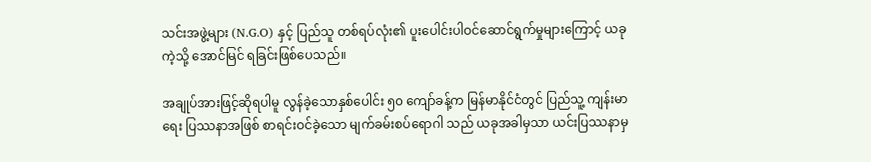သင်းအဖွဲ့များ (N.G.O) နှင့် ပြည်သူ တစ်ရပ်လုံး၏ ပူးပေါင်းပါဝင်ဆောင်ရွက်မှုများကြောင့် ယခုကဲ့သို့ အောင်မြင် ရခြင်းဖြစ်ပေသည်။

အချုပ်အားဖြင့်ဆိုရပါမူ လွန်ခဲ့သောနှစ်ပေါင်း ၅၀ ကျော်ခန့်က မြန်မာနိုင်ငံတွင် ပြည်သူ့ ကျန်းမာရေး ပြဿနာအဖြစ် စာရင်းဝင်ခဲ့သော မျက်ခမ်းစပ်ရောဂါ သည် ယခုအခါမှသာ ယင်းပြဿနာမှ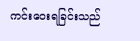ကင်းဝေးရခြင်းသည်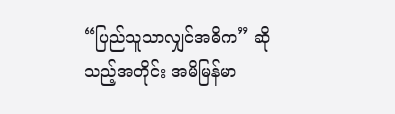“ပြည်သူသာလျှင်အဓိက” ဆိုသည့်အတိုင်း အမိမြန်မာ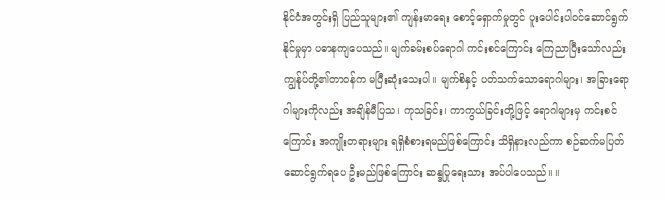နိုင်ငံအတွင်းရှိ ပြည်သူများ၏ ကျန်းမာရေး စောင့်ရှောက်မှုတွင် ပူးပေါင်းပါဝင်ဆောင်ရွက် နိုင်မှုမှာ ပဓာနကျပေသည်။ မျက်ခမ်းစပ်ရောဂါ ကင်းစင်ကြောင်း ကြေညာပြီးသော်လည်း ကျွန်ုပ်တို့၏တာဝန်က မပြီးဆုံးသေးပါ။ မျက်စိနှင့် ပတ်သက်သောရောဂါများ၊ အခြားရောဂါများကိုလည်း အချိန်မီပြသ၊ ကုသခြင်း၊ ကာကွယ်ခြင်းတို့ဖြင့် ရောဂါများမှ ကင်းစင်ကြောင်း အကျိုးတရားများ ရရှိစံစားရမည်ဖြစ်ကြောင်း သိရှိနားလည်ကာ စဉ်ဆက်မပြတ် ဆောင်ရွက်ရပေ ဦးမည်ဖြစ်ကြောင်း ဆန္ဒပြုရေးသား အပ်ပါပေသည်။ ။